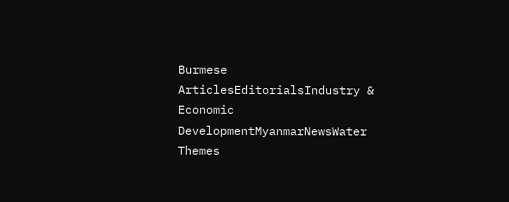Burmese ArticlesEditorialsIndustry & Economic DevelopmentMyanmarNewsWater Themes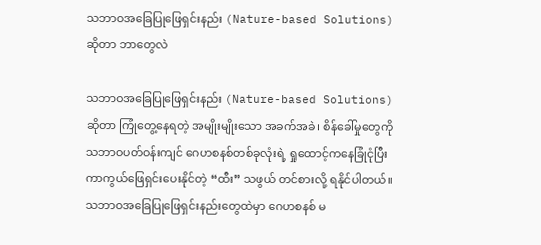သဘာဝအခြေပြုဖြေရှင်းနည်း (Nature-based Solutions) ဆိုတာ ဘာတွေလဲ

သဘာဝအခြေပြုဖြေရှင်းနည်း (Nature-based Solutions) ဆိုတာ ကြုံတွေ့နေရတဲ့ အမျိုးမျိုးသော အခက်အခဲ၊ စိန်ခေါ်မှုတွေကို သဘာဝပတ်ဝန်းကျင် ဂေဟစနစ်တစ်ခုလုံးရဲ့ ရှုထောင့်ကနေခြုံငုံပြီး ကာကွယ်ဖြေရှင်းပေးနိုင်တဲ့ “ထီး” သဖွယ် တင်စားလို့ ရနိုင်ပါတယ်။ သဘာဝအခြေပြုဖြေရှင်းနည်းတွေထဲမှာ ဂေဟစနစ် မ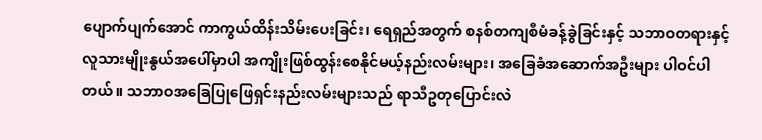ပျောက်ပျက်အောင် ကာကွယ်ထိန်းသိမ်းပေးခြင်း၊ ရေရှည်အတွက် စနစ်တကျစီမံခန့်ခွဲခြင်းနှင့် သဘာဝတရားနှင့် လူသားမျိုးနွယ်အပေါ်မှာပါ အကျိုးဖြစ်ထွန်းစေနိုင်မယ့်နည်းလမ်းများ၊ အခြေခံအဆောက်အဦးများ ပါဝင်ပါတယ်။ သဘာဝအခြေပြုဖြေရှင်းနည်းလမ်းများသည် ရာသီဥတုပြောင်းလဲ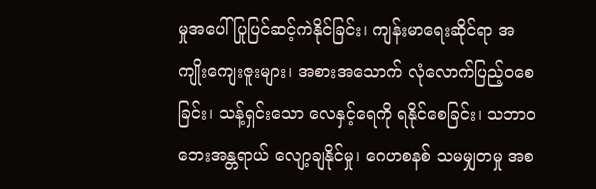မှုအပေါ် ပြုပြင်ဆင့်ကဲနိုင်ခြင်း၊ ကျန်းမာရေးဆိုင်ရာ အကျိုးကျေးဇူးများ၊ အစားအသောက် လုံလောက်ပြည့်ဝစေခြင်း၊ သန့်ရှင်းသော လေနှင့်ရေကို ရနိုင်စေခြင်း၊ သဘာဝဘေးအန္တရာယ် လျော့ချနိုင်မှု၊ ဂေဟစနစ် သမမျှတမှု အစ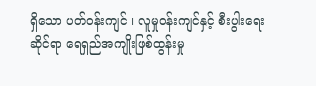ရှိသော ပတ်ဝန်းကျင် ၊ လူမှုဝန်းကျင်နှင့် စီးပွါးရေးဆိုင်ရာ ရေရှည်အကျိုးဖြစ်ထွန်းမှု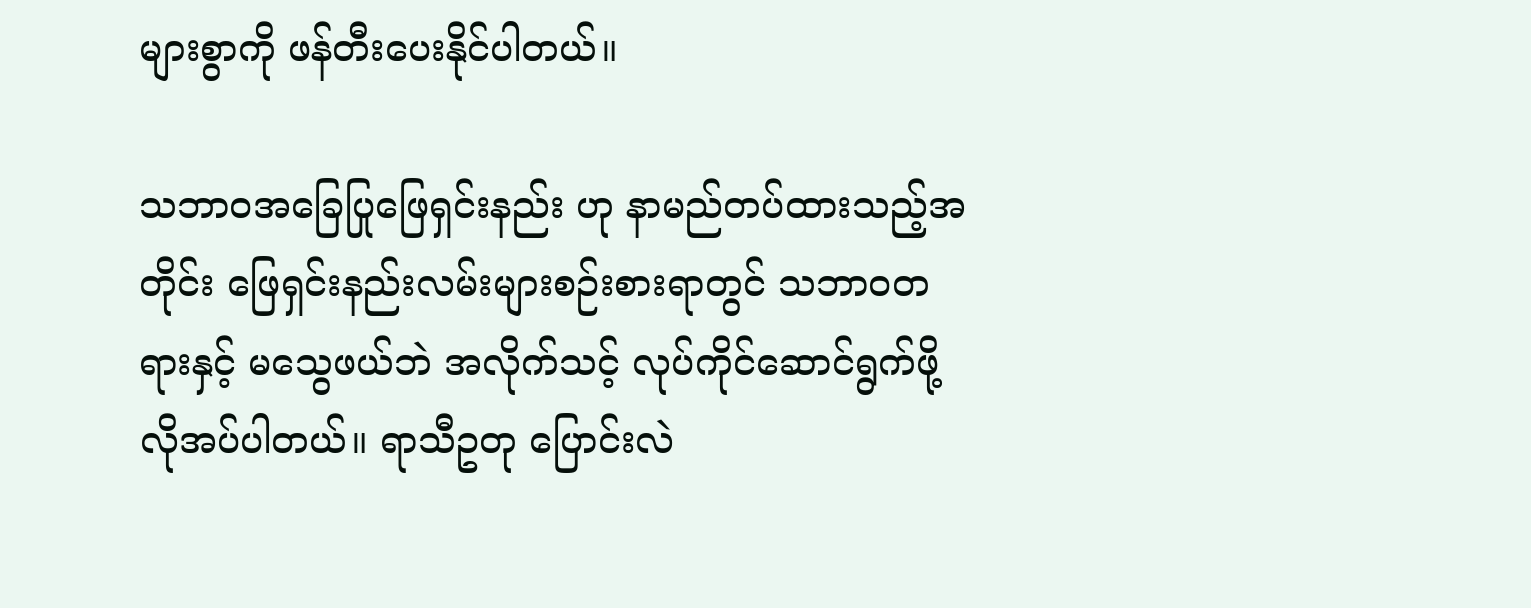များစွာကို ဖန်တီးပေးနိုင်ပါတယ်။

သဘာဝအခြေပြုဖြေရှင်းနည်း ဟု နာမည်တပ်ထားသည့်အတိုင်း ဖြေရှင်းနည်းလမ်းများစဉ်းစားရာတွင် သဘာဝတရားနှင့် မသွေဖယ်ဘဲ အလိုက်သင့် လုပ်ကိုင်ဆောင်ရွက်ဖို့ လိုအပ်ပါတယ်။ ရာသီဥတု ပြောင်းလဲ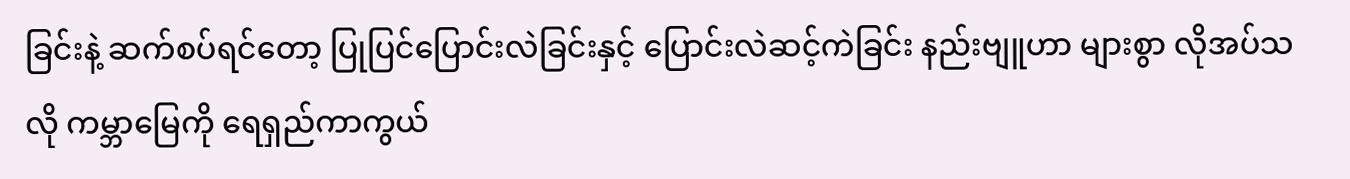ခြင်းနဲ့ ဆက်စပ်ရင်တော့ ပြုပြင်ပြောင်းလဲခြင်းနှင့် ပြောင်းလဲဆင့်ကဲခြင်း နည်းဗျူဟာ များစွာ လိုအပ်သလို ကမ္ဘာမြေကို ရေရှည်ကာကွယ်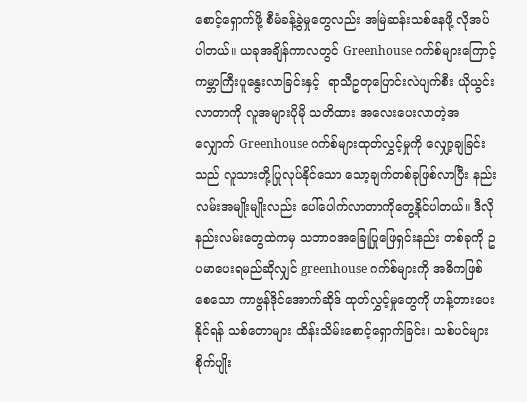စောင့်ရှောက်ဖို့ စီမံခန့်ခွဲမှုတွေလည်း အမြဲဆန်းသစ်နေဖို့ လိုအပ်ပါတယ်။ ယခုအချိန်ကာလတွင် Greenhouse ဂက်စ်များကြောင့် ကမ္ဘာကြီးပူနွေးလာခြင်းနှင့်  ရာသီဥတုပြောင်းလဲပျက်စီး ယိုယွင်းလာတာကို လူအများပိုမို သတိထား အလေးပေးလာတဲ့အလျှောက် Greenhouse ဂက်စ်များထုတ်လွှင့်မှုကို လျှော့ချခြင်းသည် လူသားတို့ပြုလုပ်နိုင်သော သော့ချက်တစ်ခုဖြစ်လာပြီး နည်းလမ်းအမျိုးမျိုးလည်း ပေါ်ပေါက်လာတာကိုတွေ့နိုင်ပါတယ်။ ဒီလိုနည်းလမ်းတွေထဲကမှ သဘာဝအခြေုပြုဖြေရှင်းနည်း တစ်ခုကို ဥပမာပေးရမည်ဆိုလျှင် greenhouse ဂက်စ်များကို အဓိကဖြစ်စေသော ကာဗွန်ဒိုင်အောက်ဆိုဒ် ထုတ်လွှင့်မှုတွေကို ဟန့်တားပေးနိုင်ရန် သစ်တောများ ထိန်းသိမ်းစောင့်ရှောက်ခြင်း၊ သစ်ပင်များ စိုက်ပျိုး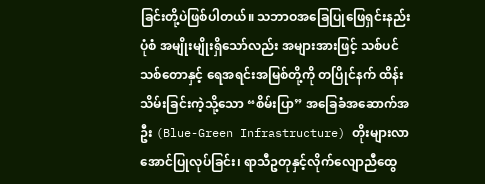ခြင်းတို့ပဲဖြစ်ပါတယ်။ သဘာဝအခြေပြုဖြေရှင်းနည်းပုံစံ အမျိုးမျိုးရှိသော်လည်း အများအားဖြင့် သစ်ပင်သစ်တောနှင့် ရေအရင်းအမြစ်တို့ကို တပြိုင်နက် ထိန်းသိမ်းခြင်းကဲ့သို့သော “စိမ်းပြာ” အခြေခံအဆောက်အဦး (Blue-Green Infrastructure) တိုးများလာအောင်ပြုလုပ်ခြင်း၊ ရာသီဥတုနှင့်လိုက်လျောညီထွေ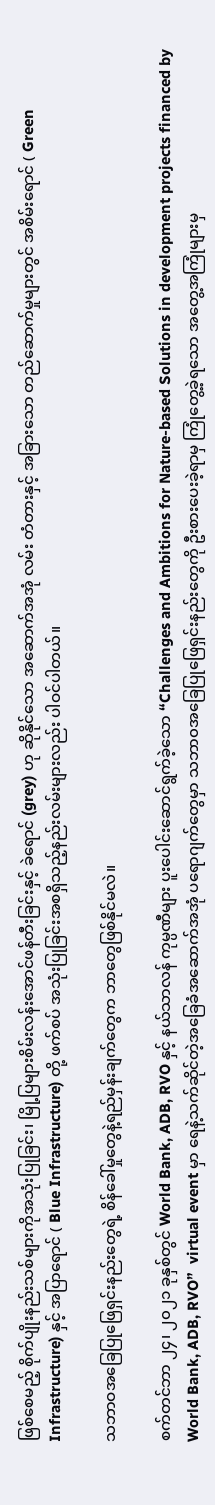ဖြစ်စေမည့် စိုက်ပျိုးနည်းသစ်များကိုအသုံးပြုခြင်း၊ မြို့ပြများစိမ်းလန်းအောင်ဖန်တီးခြင်းနှင့် ခဲရောင် (grey) ဟု ဆိုနိုင်သော အဆောက်အအုံ လမ်း တံတားနှင့် အခြားသော တည်ဆောက်မှုများတွင် အစိမ်းရောင် ( Green Infrastructure) နှင့် အပြာရောင် ( Blue Infrastructure) တို့ ဖက်စပ် အသုံးပြုခြင်းအစရှိသည့်နည်းလမ်းများလည်း ပါဝင်ပါတယ်။

သဘာဝအခြေပြုဖြေရှင်းနည်းတွေရဲ့ စိန်ခေါ်မှုတွေနဲ့ရည်မှန်းချက်တွေက ဘာတွေဖြစ်နိုင်မလဲ။

စက်တင်ဘာ ၂၄၊ ၂၀၂၁ ခုနှစ်တွင် World Bank, ADB, RVO နှင့် နယ်သာလန် ကုမ္ပဏီများ ပူးပေါင်းဆောင်ရွက်ခဲ့သော “Challenges and Ambitions for Nature-based Solutions in development projects financed by World Bank, ADB, RVO”  virtual event မှာ ရေနဲ့သက်ဆိုင်တဲ့အခြေခံအဆောက်အအုံ ပရောဂျက်တွေမှာ သဘာ၀အခြေပြုဖြေရှင်းနည်းတွေကို ဦးစားပေးခဲ့ရာမှ ကြုံတွေ့ခဲ့ရသော အတွေ့အကြုံများမှ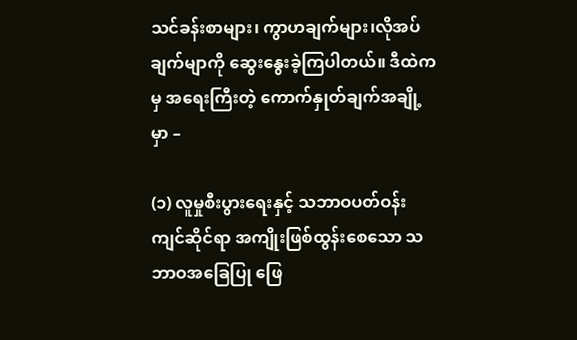သင်ခန်းစာများ၊ ကွာဟချက်များ၊လိုအပ်ချက်မျာကို ဆွေးနွေးခဲ့ကြပါတယ်။ ဒီထဲကမှ အရေးကြီးတဲ့ ကောက်နှုတ်ချက်အချို့မှာ –

(၁) လူမှုစီးပွားရေးနှင့် သဘာဝပတ်ဝန်းကျင်ဆိုင်ရာ အကျိုးဖြစ်ထွန်းစေသော သဘာဝအခြေပြု ဖြေ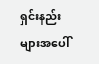ရှင်းနည်းများအပေါ်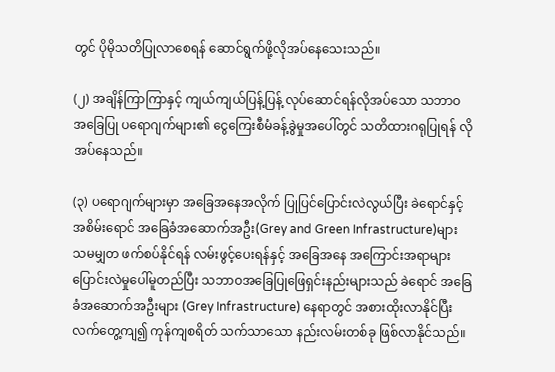တွင် ပိုမိုသတိပြုလာစေရန် ဆောင်ရွက်ဖို့လိုအပ်နေသေးသည်။

(၂) အချိန်ကြာကြာနှင့် ကျယ်ကျယ်ပြန့်ပြန့် လုပ်ဆောင်ရန်လိုအပ်သော သဘာဝအခြေပြု ပရောဂျက်များ၏ ငွေကြေးစီမံခန့်ခွဲမှုအပေါ်တွင် သတိထားဂရုပြုရန် လိုအပ်နေသည်။

(၃) ပရောဂျက်များမှာ အခြေအနေအလိုက် ပြုပြင်ပြောင်းလဲလွယ်ပြီး ခဲရောင်နှင့် အစိမ်းရောင် အခြေခံအဆောက်အဦး(Grey and Green Infrastructure)များ သမမျှတ ဖက်စပ်နိုင်ရန် လမ်းဖွင့်ပေးရန်နှင့် အခြေအနေ အကြောင်းအရာများ ပြောင်းလဲမှုပေါ်မူတည်ပြီး သဘာဝအခြေပြုဖြေရှင်းနည်းများသည် ခဲရောင် အခြေခံအဆောက်အဦးများ (Grey Infrastructure) နေရာတွင် အစားထိုးလာနိုင်ပြီး လက်တွေ့ကျ၍ ကုန်ကျစရိတ် သက်သာသော နည်းလမ်းတစ်ခု ဖြစ်လာနိုင်သည်။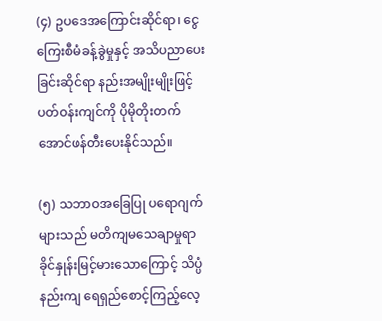(၄) ဥပဒေအကြောင်းဆိုင်ရာ၊ ငွေကြေးစီမံခန့်ခွဲမှုနှင့် အသိပညာပေးခြင်းဆိုင်ရာ နည်းအမျိုးမျိုးဖြင့် ပတ်ဝန်းကျင်ကို ပိုမိုတိုးတက်အောင်ဖန်တီးပေးနိုင်သည်။

(၅) သဘာဝအခြေပြု ပရောဂျက်များသည် မတိကျမသေချာမှုရာခိုင်နှုန်းမြင့်မားသောကြောင့် သိပ္ပံနည်းကျ ရေရှည်စောင့်ကြည့်လေ့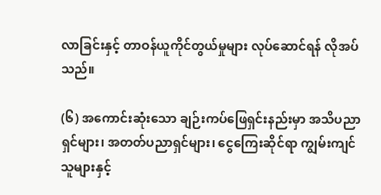လာခြင်းနှင့် တာဝန်ယူကိုင်တွယ်မှုများ လုပ်ဆောင်ရန် လိုအပ်သည်။

(၆) အကောင်းဆုံးသော ချဉ်းကပ်ဖြေရှင်းနည်းမှာ အသိပညာရှင်များ၊ အတတ်ပညာရှင်များ၊ ငွေကြေးဆိုင်ရာ ကျွမ်းကျင်သူများနှင့်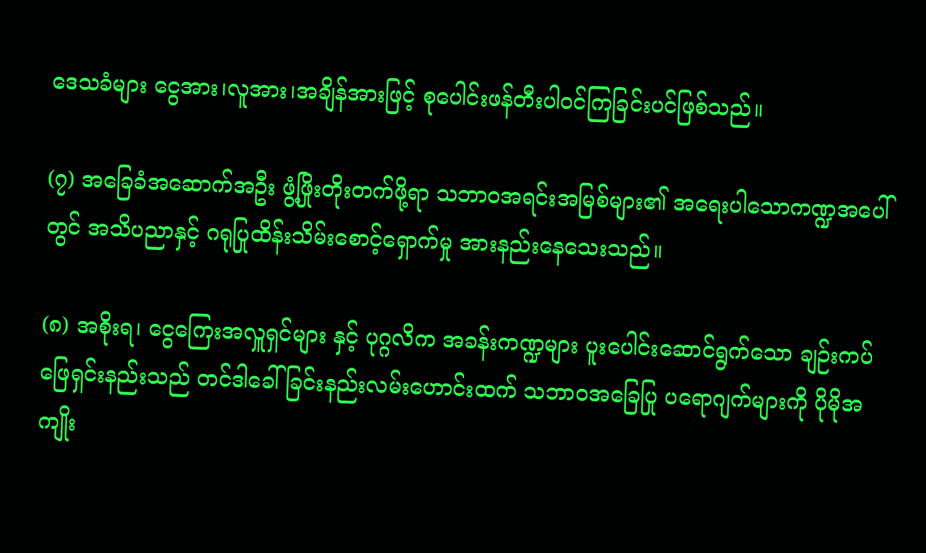ဒေသခံများ ငွေအား၊လူအား၊အချိန်အားဖြင့် စုပေါင်းဖန်တီးပါဝင်ကြခြင်းပင်ဖြစ်သည်။

(၇) အခြေခံအဆောက်အဦး ဖွံ့ဖြိုးတိုးတက်ဖို့ရာ သဘာဝအရင်းအမြစ်များ၏ အရေးပါသောကဏ္ဍအပေါ်တွင် အသိပညာနှင့် ဂရုပြုထိန်းသိမ်းစောင့်ရှောက်မှု အားနည်းနေသေးသည်။

(၈) အစိုးရ၊ ငွေကြေးအလှူရှင်များ နှင့် ပုဂ္ဂလိက အခန်းကဏ္ဍများ ပူးပေါင်းဆောင်ရွက်သော ချဉ်းကပ်ဖြေရှင်းနည်းသည် တင်ဒါခေါ်ခြင်းနည်းလမ်းဟောင်းထက် သဘာဝအခြေပြု ပရောဂျက်များကို ပိုမိုအကျိုး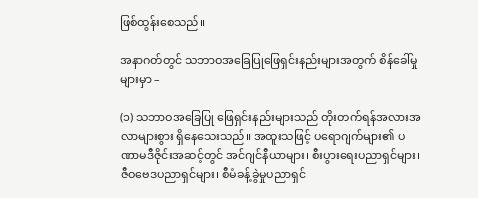ဖြစ်ထွန်းစေသည်။

အနာဂတ်တွင် သဘာဝအခြေပြုဖြေရှင်းနည်းများအတွက် စိန်ခေါ်မှုများမှာ –

(၁) သဘာဝအခြေပြု ဖြေရှင်းနည်းများသည် တိုးတက်ရန်အလားအလာများစွား ရှိနေသေးသည်။ အထူးသဖြင့် ပရောဂျက်များ၏ ပဏာမဒီဇိုင်းအဆင့်တွင် အင်ဂျင်နီယာများ၊ စီးပွားရေးပညာရှင်များ၊ ဇီဝဗေဒပညာရှင်များ၊ စီမံခန့်ခွဲမှုပညာရှင်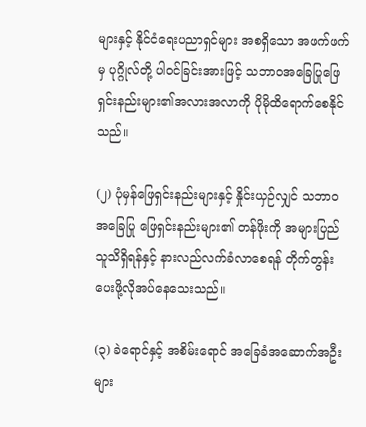များနှင့် နိုင်ငံရေးပညာရှင်များ အစရှိသော အဖက်ဖက်မှ ပုဂ္ဂိုလ်တို့ ပါဝင်ခြင်းအားဖြင့် သဘာဝအခြေပြုဖြေရှင်းနည်းများ၏အလားအလာကို ပိုမိုထိရောက်စေနိုင်သည်။

(၂) ပုံမှန်ဖြေရှင်းနည်းများနှင့် နှိုင်းယှဉ်လျှင် သဘာဝအခြေပြု ဖြေရှင်းနည်းများ၏ တန်ဖိုးကို အများပြည်သူသိရှိရန်နှင့် နားလည်လက်ခံလာစေရန် တိုက်တွန်းပေးဖို့လိုအပ်နေသေးသည်။

(၃) ခဲရောင်နှင့် အစိမ်းရောင် အခြေခံအဆောက်အဦးများ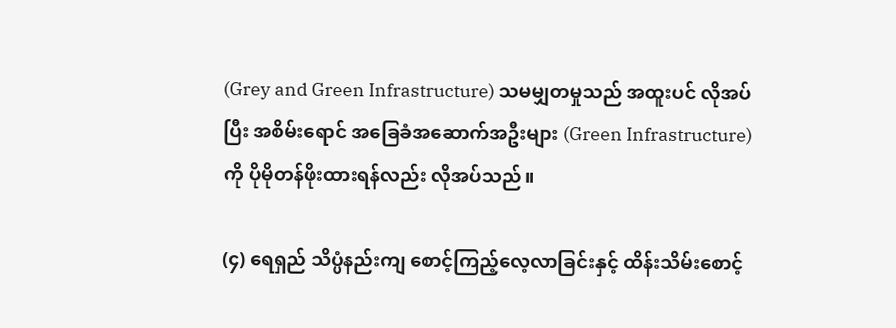(Grey and Green Infrastructure) သမမျှတမှုသည် အထူးပင် လိုအပ်ပြီး အစိမ်းရောင် အခြေခံအဆောက်အဦးများ (Green Infrastructure) ကို ပိုမိုတန်ဖိုးထားရန်လည်း လိုအပ်သည်။

(၄) ရေရှည် သိပ္ပံနည်းကျ စောင့်ကြည့်လေ့လာခြင်းနှင့် ထိန်းသိမ်းစောင့်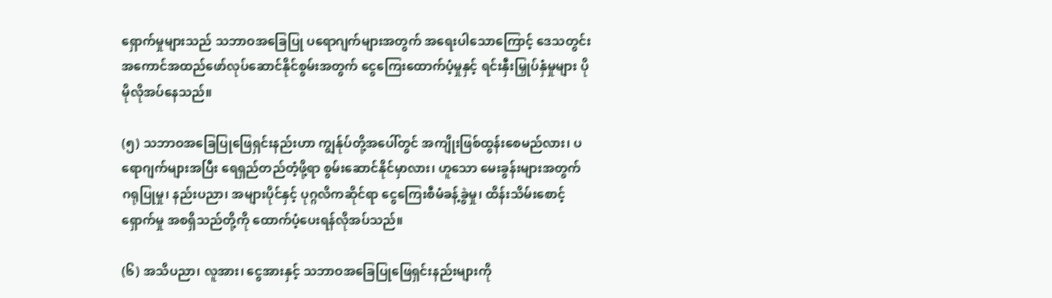ရှောက်မှုများသည် သဘာဝအခြေပြု ပရောဂျက်များအတွက် အရေးပါသောကြောင့် ဒေသတွင်း အကောင်အထည်ဖော်လုပ်ဆောင်နိုင်စွမ်းအတွက် ငွေကြေးထောက်ပံ့မှုနှင့် ရင်းနှီးမြှုပ်နှံမှုများ ပိုမိုလိုအပ်နေသည်။

(၅) သဘာဝအခြေပြုဖြေရှင်းနည်းဟာ ကျွန်ုပ်တို့အပေါ်တွင် အကျိုးဖြစ်ထွန်းစေမည်လား၊ ပရောဂျက်များအပြီး ရေရှည်တည်တံ့ဖို့ရာ စွမ်းဆောင်နိုင်မှာလား၊ ဟူသော မေးခွန်းများအတွက် ဂရုပြုမှု၊ နည်းပညာ၊ အများပိုင်နှင့် ပုဂ္ဂလိကဆိုင်ရာ ငွေကြေးစီမံခန့်ခွဲမှု၊ ထိန်းသိမ်းစောင့်ရှောက်မှု အစရှိသည်တို့ကို ထောက်ပံ့ပေးရန်လိုအပ်သည်။

(၆) အသိပညာ၊ လူအား၊ ငွေအားနှင့် သဘာဝအခြေပြုဖြေရှင်းနည်းများကို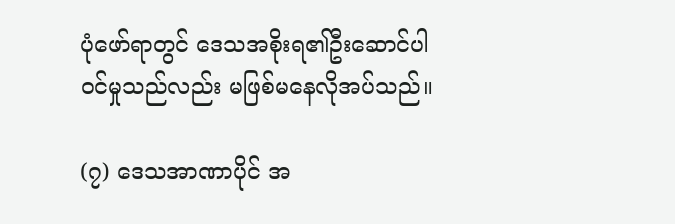ပုံဖော်ရာတွင် ဒေသအစိုးရ၏ဦးဆောင်ပါဝင်မှုသည်လည်း မဖြစ်မနေလိုအပ်သည်။

(၇) ဒေသအာဏာပိုင် အ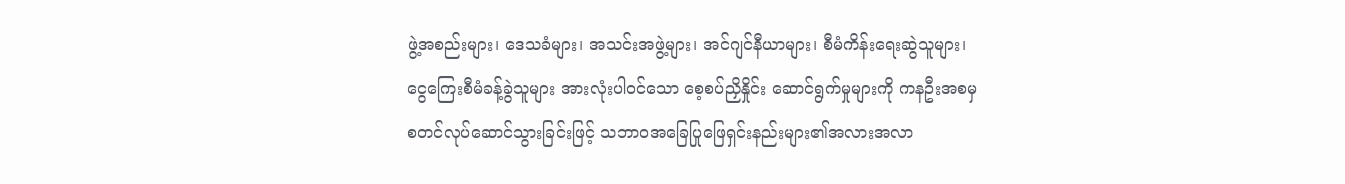ဖွဲ့အစည်းများ၊ ဒေသခံများ၊ အသင်းအဖွဲ့များ၊ အင်ဂျင်နီယာများ၊ စီမံကိန်းရေးဆွဲသူများ၊ ငွေကြေးစီမံခန့်ခွဲသူများ အားလုံးပါဝင်သော စေ့စပ်ညှိနှိုင်း ဆောင်ရွက်မှုများကို ကနဦးအစမှ စတင်လုပ်ဆောင်သွားခြင်းဖြင့် သဘာဝအခြေပြုဖြေရှင်းနည်းများ၏အလားအလာ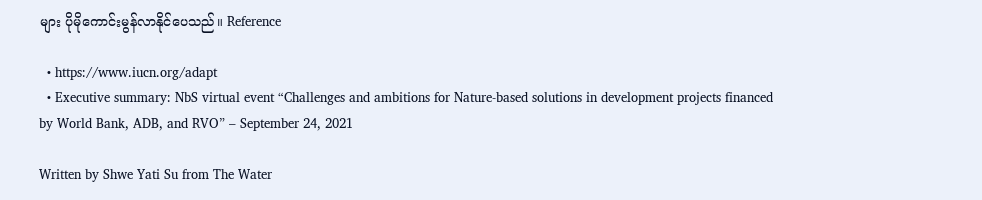များ ပိုမိုကောင်းမွန်လာနိုင်ပေသည်။ Reference

  • https://www.iucn.org/adapt
  • Executive summary: NbS virtual event “Challenges and ambitions for Nature-based solutions in development projects financed by World Bank, ADB, and RVO” – September 24, 2021

Written by Shwe Yati Su from The Water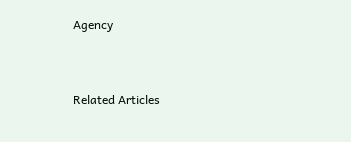Agency



Related Articles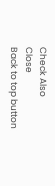Check Also
Close
Back to top button